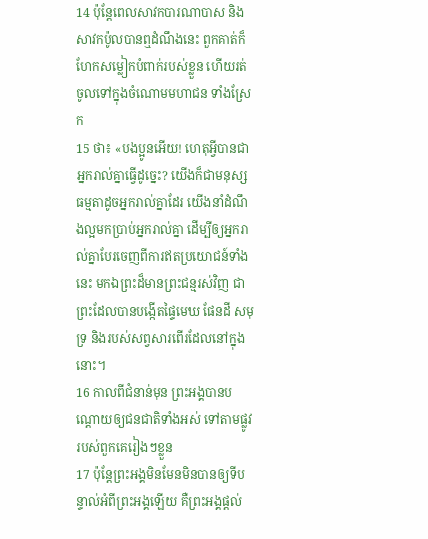14 ប៉ុន្ដែពេលសាវកបារណាបាស និងសាវកប៉ូលបានឮដំណឹងនេះ ពួកគាត់ក៏ហែកសម្លៀកបំពាក់របស់ខ្លួន ហើយរត់ចូលទៅក្នុងចំណោមមហាជន ទាំងស្រែក
15 ថា៖ «បងប្អូនអើយ! ហេតុអ្វីបានជាអ្នករាល់គ្នាធ្វើដូច្នេះ? យើងក៏ជាមនុស្សធម្មតាដូចអ្នករាល់គ្នាដែរ យើងនាំដំណឹងល្អមកប្រាប់អ្នករាល់គ្នា ដើម្បីឲ្យអ្នករាល់គ្នាបែរចេញពីការឥតប្រយោជន៍ទាំងនេះ មកឯព្រះដ៏មានព្រះជន្មរស់វិញ ជាព្រះដែលបានបង្កើតផ្ទៃមេឃ ផែនដី សមុទ្រ និងរបស់សព្វសារពើរដែលនៅក្នុងនោះ។
16 កាលពីជំនាន់មុន ព្រះអង្គបានបណ្ដោយឲ្យជនជាតិទាំងអស់ ទៅតាមផ្លូវរបស់ពួកគេរៀងៗខ្លួន
17 ប៉ុន្ដែព្រះអង្គមិនមែនមិនបានឲ្យទីបន្ទាល់អំពីព្រះអង្គឡើយ គឺព្រះអង្គផ្ដល់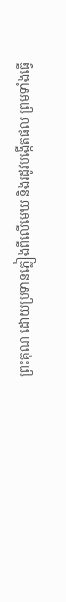ព្រះគុណ ដោយប្រទានភ្លៀងពីលើមេឃ និងរដូវបង្កើតផល ព្រមទាំងធ្វើ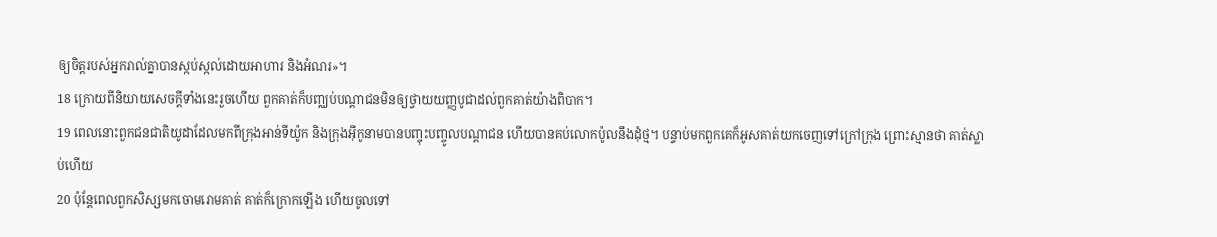ឲ្យចិត្ដរបស់អ្នករាល់គ្នាបានស្កប់ស្កល់ដោយអាហារ និងអំណរ»។
18 ក្រោយពីនិយាយសេចក្ដីទាំងនេះរួចហើយ ពួកគាត់ក៏បញ្ឈប់បណ្ដាជនមិនឲ្យថ្វាយយញ្ញបូជាដល់ពួកគាត់យ៉ាងពិបាក។
19 ពេលនោះពួកជនជាតិយូដាដែលមកពីក្រុងអាន់ទីយ៉ូក និងក្រុងអ៊ីកូនាមបានបញ្ចុះបញ្ចូលបណ្ដាជន ហើយបានគប់លោកប៉ូលនឹងដុំថ្ម។ បន្ទាប់មកពួកគេក៏អូសគាត់យកចេញទៅក្រៅក្រុង ព្រោះស្មានថា គាត់ស្លាប់ហើយ
20 ប៉ុន្ដែពេលពួកសិស្សមកចោមរោមគាត់ គាត់ក៏ក្រោកឡើង ហើយចូលទៅ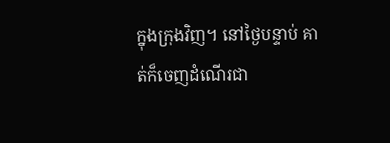ក្នុងក្រុងវិញ។ នៅថ្ងៃបន្ទាប់ គាត់ក៏ចេញដំណើរជា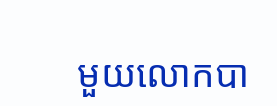មួយលោកបា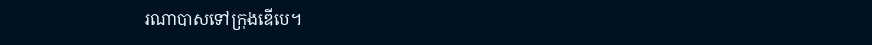រណាបាសទៅក្រុងឌើបេ។